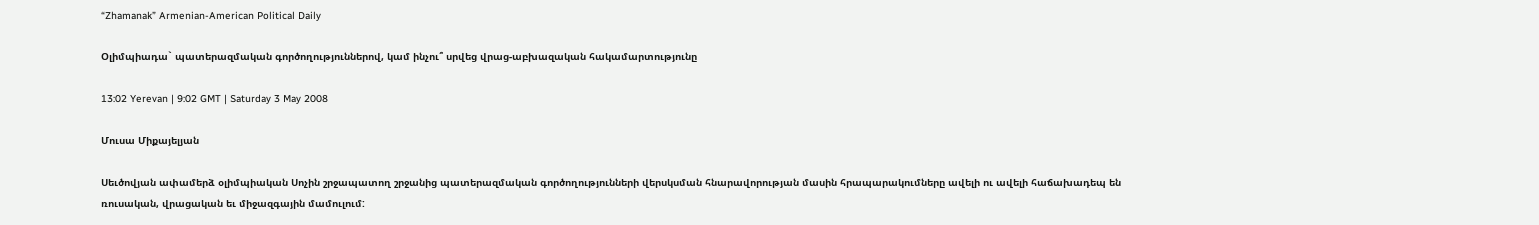“Zhamanak” Armenian-American Political Daily

Օլիմպիադա` պատերազմական գործողություններով, կամ ինչու՞ սրվեց վրաց-աբխազական հակամարտությունը

13:02 Yerevan | 9:02 GMT | Saturday 3 May 2008

Մուսա Միքայելյան

Սեւծովյան ափամերձ օլիմպիական Սոչին շրջապատող շրջանից պատերազմական գործողությունների վերսկսման հնարավորության մասին հրապարակումները ավելի ու ավելի հաճախադեպ են ռուսական, վրացական եւ միջազգային մամուլում: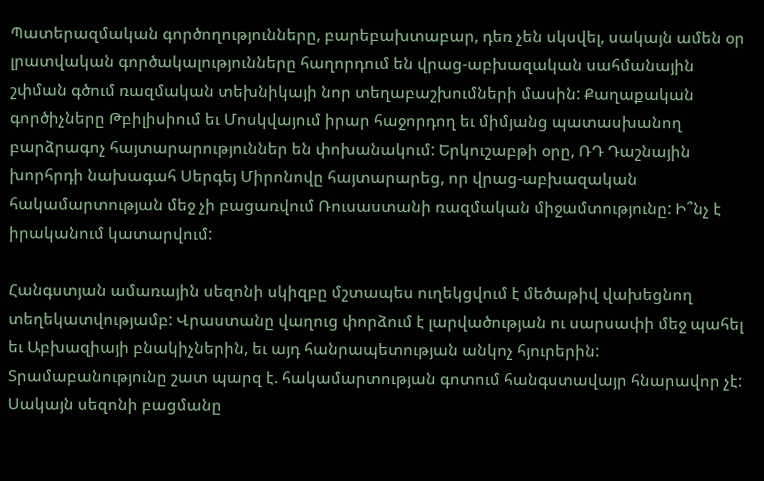Պատերազմական գործողությունները, բարեբախտաբար, դեռ չեն սկսվել, սակայն ամեն օր լրատվական գործակալությունները հաղորդում են վրաց-աբխազական սահմանային շփման գծում ռազմական տեխնիկայի նոր տեղաբաշխումների մասին: Քաղաքական գործիչները Թբիլիսիում եւ Մոսկվայում իրար հաջորդող եւ միմյանց պատասխանող բարձրագոչ հայտարարություններ են փոխանակում: Երկուշաբթի օրը, ՌԴ Դաշնային խորհրդի նախագահ Սերգեյ Միրոնովը հայտարարեց, որ վրաց-աբխազական հակամարտության մեջ չի բացառվում Ռուսաստանի ռազմական միջամտությունը: Ի՞նչ է իրականում կատարվում:

Հանգստյան ամառային սեզոնի սկիզբը մշտապես ուղեկցվում է մեծաթիվ վախեցնող տեղեկատվությամբ: Վրաստանը վաղուց փորձում է լարվածության ու սարսափի մեջ պահել եւ Աբխազիայի բնակիչներին, եւ այդ հանրապետության անկոչ հյուրերին: Տրամաբանությունը շատ պարզ է. հակամարտության գոտում հանգստավայր հնարավոր չէ: Սակայն սեզոնի բացմանը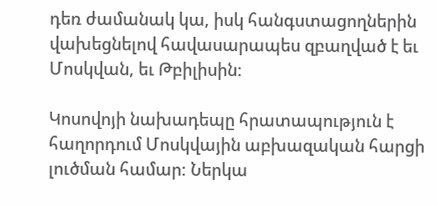դեռ ժամանակ կա, իսկ հանգստացողներին վախեցնելով հավասարապես զբաղված է եւ Մոսկվան, եւ Թբիլիսին:

Կոսովոյի նախադեպը հրատապություն է հաղորդում Մոսկվային աբխազական հարցի լուծման համար: Ներկա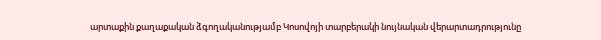արտաքին քաղաքական ձգողականությամբ Կոսովոյի տարբերակի նույնական վերարտադրությունը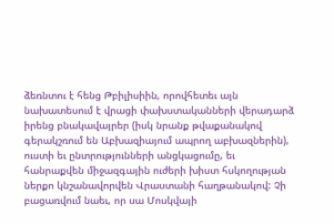ձեռնտու է հենց Թբիլիսիին, որովհետեւ այն նախատեսում է վրացի փախստականների վերադարձ իրենց բնակավայրեր (իսկ նրանք թվաքանակով գերակշռում են Աբխազիայում ապրող աբխազներին), ուստի եւ ընտրությունների անցկացումը, եւ հանրաքվեն միջազգային ուժերի խիստ հսկողության ներքո կնշանավորվեն Վրաստանի հաղթանակով: Չի բացառվում նաեւ, որ սա Մոսկվայի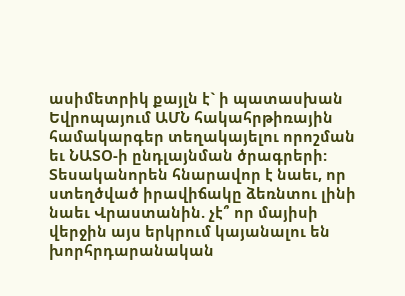ասիմետրիկ քայլն է` ի պատասխան Եվրոպայում ԱՄՆ հակահրթիռային համակարգեր տեղակայելու որոշման եւ ՆԱՏՕ-ի ընդլայնման ծրագրերի: Տեսականորեն հնարավոր է նաեւ, որ ստեղծված իրավիճակը ձեռնտու լինի նաեւ Վրաստանին. չէ՞ որ մայիսի վերջին այս երկրում կայանալու են խորհրդարանական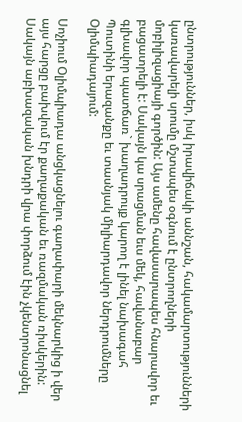ընտրություններ, իսկ իրավիճակի աննշան, հակամարտությունների կառավարելի սրումը մշտապես օգնում է ընտրողների մոբիլիզացիայի գործին: Այս ամենը հավասարապես հնարավոր եւ բացատրելի է: Սակայն կա սրացման եւս մեկ, հավանաբար գլխավոր պատճառ` խաղադրույք կարող է լինել նախագահ Պուտինի երազանքը եւ տասնյակ միլիարդավոր ներդրումները Օլիմպիադայում:

Սոչիում Օլիմպիադա անցկացնելու գաղափարի մեկնարկից ի վեր այս հարցը բախվում էր քաղաքական եւ ռազմական ռիսկերին: Սակայն աբխազական խնդրի վրա փորձում էին չկենտրոնացնել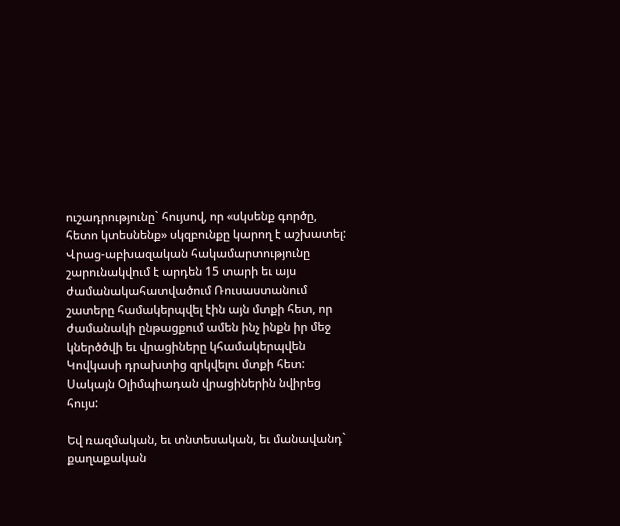ուշադրությունը` հույսով, որ «սկսենք գործը, հետո կտեսնենք» սկզբունքը կարող է աշխատել: Վրաց-աբխազական հակամարտությունը շարունակվում է արդեն 15 տարի եւ այս ժամանակահատվածում Ռուսաստանում շատերը համակերպվել էին այն մտքի հետ, որ ժամանակի ընթացքում ամեն ինչ ինքն իր մեջ կներծծվի եւ վրացիները կհամակերպվեն Կովկասի դրախտից զրկվելու մտքի հետ: Սակայն Օլիմպիադան վրացիներին նվիրեց հույս:

Եվ ռազմական, եւ տնտեսական, եւ մանավանդ` քաղաքական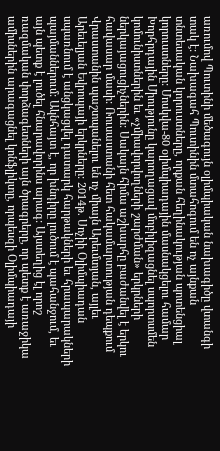առումով Պուտինի մեծագույն օլիմպիական նախագիծը վտանգի տակ է: Նախագահ Պուտինին մտահոգում են ոչ այնքան տնտեսական կորուստները, որքան հեղինակության պոտենցիալ կորուստները: Մոսկվա-80 օլիմպիադային մասնակցելու համար Խորհրդային Միությունը կարողացավ մոբիլիզացնել սպորտսմեն կոմունիստներին եւ «չմիավորվողների շարժման» երկրների ներկայացուցիչներին: Սակայն հիմա աշխարհը բաժանվել է երկու հավասար մասի: Ռուսաստանի հետ հակամարտության դեպքում Վրաստանին պաշտպանելու են ոչ միայն Արեւմտյան, այլեւ Արեւելյան Եվրոպայի երկրները: 2014թ. Սոչիի Օլիմպիադան սպառնում է անցկացվել դատարկ հարթակների եւ հրապարակների պայմաններում: Ակնհայտ է, որ խնդիրը լուծում է պահանջում, եւ այն պետք է լուծել հնարավորինս արագ: Այստեղից էլ որոշ ռազմական փորձագետների այն ծրագրերը, որ պետք է առաջիկա ամիսներին արագացնել կոնֆլիկտը, որպեսզի Օլիմպիադայի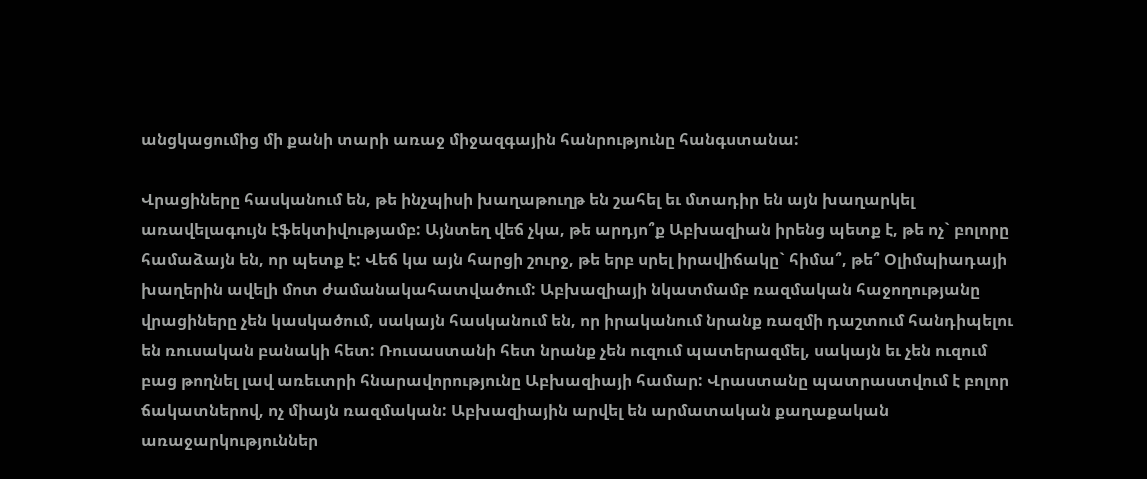անցկացումից մի քանի տարի առաջ միջազգային հանրությունը հանգստանա:

Վրացիները հասկանում են, թե ինչպիսի խաղաթուղթ են շահել եւ մտադիր են այն խաղարկել առավելագույն էֆեկտիվությամբ: Այնտեղ վեճ չկա, թե արդյո՞ք Աբխազիան իրենց պետք է, թե ոչ` բոլորը համաձայն են, որ պետք է: Վեճ կա այն հարցի շուրջ, թե երբ սրել իրավիճակը` հիմա՞, թե՞ Օլիմպիադայի խաղերին ավելի մոտ ժամանակահատվածում: Աբխազիայի նկատմամբ ռազմական հաջողությանը վրացիները չեն կասկածում, սակայն հասկանում են, որ իրականում նրանք ռազմի դաշտում հանդիպելու են ռուսական բանակի հետ: Ռուսաստանի հետ նրանք չեն ուզում պատերազմել, սակայն եւ չեն ուզում բաց թողնել լավ առեւտրի հնարավորությունը Աբխազիայի համար: Վրաստանը պատրաստվում է բոլոր ճակատներով, ոչ միայն ռազմական: Աբխազիային արվել են արմատական քաղաքական առաջարկություններ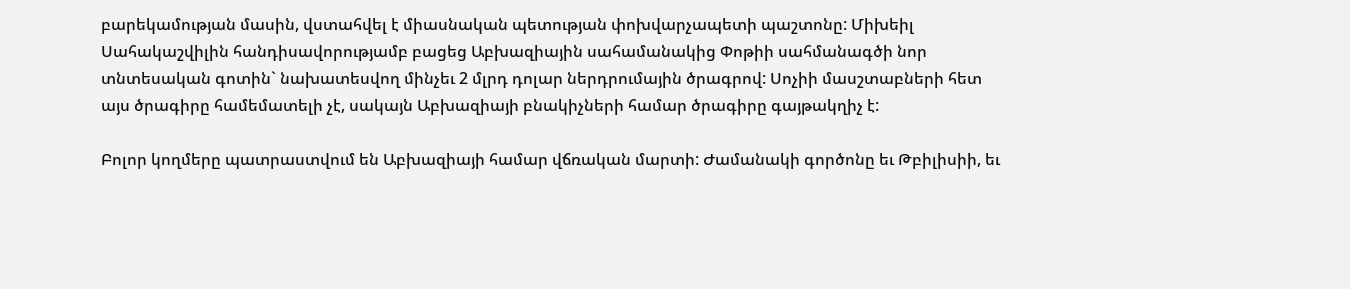բարեկամության մասին, վստահվել է միասնական պետության փոխվարչապետի պաշտոնը: Միխեիլ Սահակաշվիլին հանդիսավորությամբ բացեց Աբխազիային սահամանակից Փոթիի սահմանագծի նոր տնտեսական գոտին` նախատեսվող մինչեւ 2 մլրդ դոլար ներդրումային ծրագրով: Սոչիի մասշտաբների հետ այս ծրագիրը համեմատելի չէ, սակայն Աբխազիայի բնակիչների համար ծրագիրը գայթակղիչ է:

Բոլոր կողմերը պատրաստվում են Աբխազիայի համար վճռական մարտի: Ժամանակի գործոնը եւ Թբիլիսիի, եւ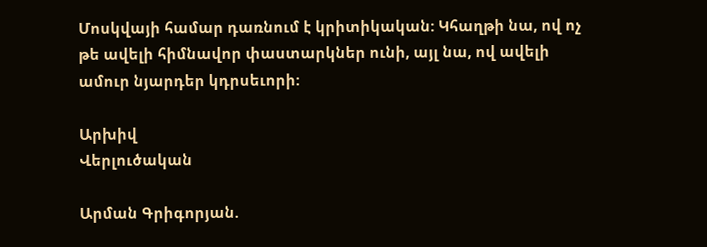Մոսկվայի համար դառնում է կրիտիկական: Կհաղթի նա, ով ոչ թե ավելի հիմնավոր փաստարկներ ունի, այլ նա, ով ավելի ամուր նյարդեր կդրսեւորի:

Արխիվ
Վերլուծական

Արման Գրիգորյան.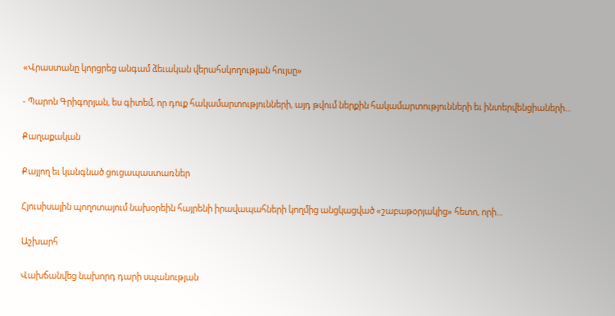«Վրաստանը կորցրեց անգամ ձեւական վերահսկողության հույսը»

- Պարոն Գրիգորյան, ես գիտեմ, որ դուք հակամարտությունների, այդ թվում ներքին հակամարտությունների եւ ինտերվենցիաների...

Քաղաքական

Քայլող եւ կանգնած ցուցապաստառներ

Հյուսիսային պողոտայում նախօրեին հայրենի իրավապահների կողմից անցկացված «շաբաթօրյակից» հետո, որի...

Աշխարհ

Վախճանվեց նախորդ դարի սպանության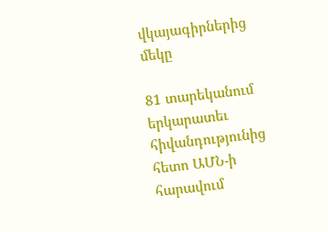վկայագիրներից մեկը

81 տարեկանում երկարատեւ հիվանդությունից հետո ԱՄՆ-ի հարավում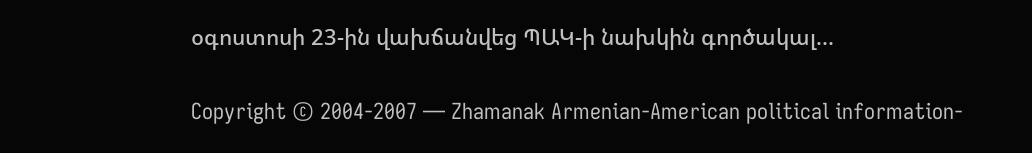օգոստոսի 23-ին վախճանվեց ՊԱԿ-ի նախկին գործակալ...

Copyright © 2004-2007 — Zhamanak Armenian-American political information-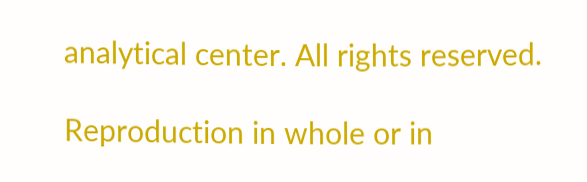analytical center. All rights reserved.

Reproduction in whole or in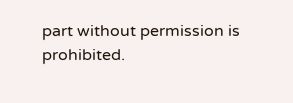part without permission is prohibited.